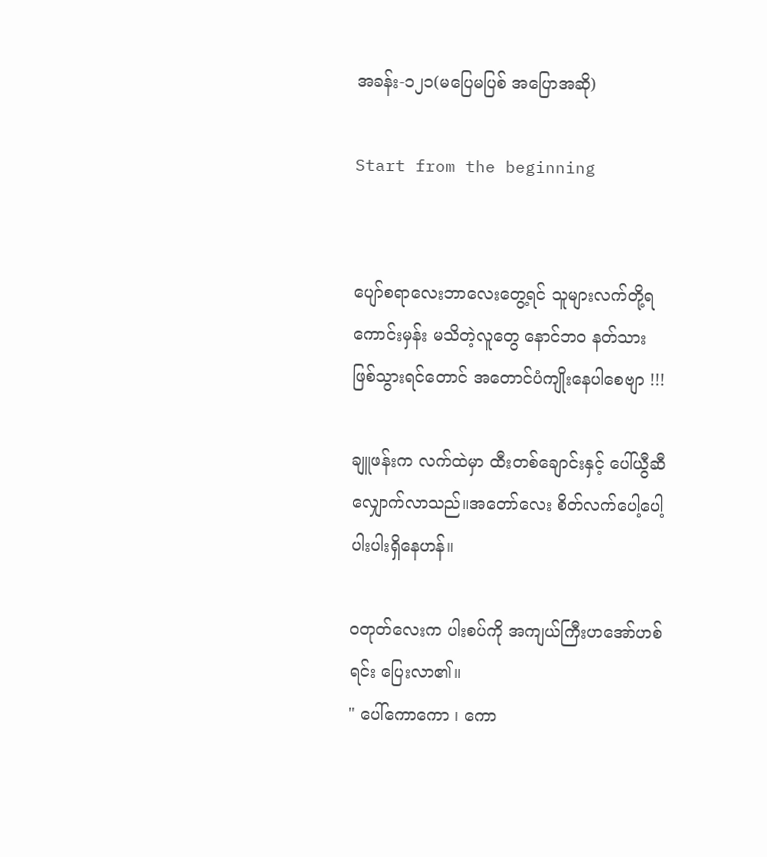အခန်း-၁၂၁(မပြေမပြစ် အပြောအဆို)

Start from the beginning


ပျော်စရာလေးဘာလေးတွေ့ရင် သူများလက်တို့ရကောင်းမှန်း မသိတဲ့လူတွေ နောင်ဘ၀ နတ်သားဖြစ်သွားရင်တောင် အတောင်ပံကျိုးနေပါစေဗျာ !!!

ချူဖန်းက လက်ထဲမှာ ထီးတစ်ချောင်းနှင့် ပေါ်ယွီဆီ လျှောက်လာသည်။အတော်လေး စိတ်လက်ပေါ့ပေါ့ပါးပါးရှိနေဟန်။

ဝတုတ်လေးက ပါးစပ်ကို အကျယ်ကြီးဟအော်ဟစ်ရင်း ပြေးလာ၏။
" ပေါ်ကောကော ၊ ကော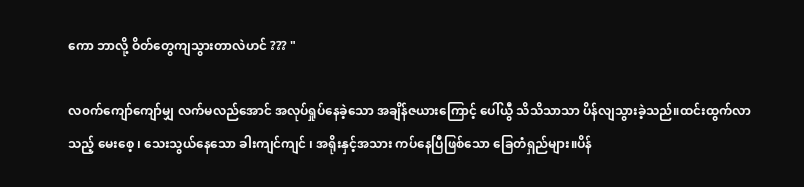ကော ဘာလို့ ဝိတ်တွေကျသွားတာလဲဟင် ??? "

လ၀က်ကျော်ကျော်မျှ လက်မလည်အောင် အလုပ်ရှုပ်နေခဲ့သော အချိန်ဇယားကြောင့် ပေါ်ယွီ သိသိသာသာ ပိန်လျသွားခဲ့သည်။ထင်းထွက်လာသည့် မေးစေ့ ၊ သေးသွယ်နေသော ခါးကျင်ကျင် ၊ အရိုးနှင့်အသား ကပ်နေပြီဖြစ်သော ခြေတံရှည်များ။ပိန်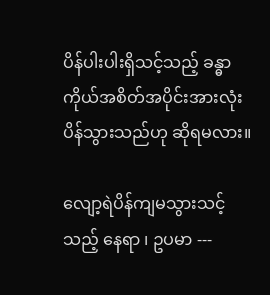ပိန်ပါးပါးရှိသင့်သည့် ခန္ဓာကိုယ်အစိတ်အပိုင်းအားလုံး ပိန်သွားသည်ဟု ဆိုရမလား။

လျော့ရဲပိန်ကျမသွားသင့်သည့် နေရာ ၊ ဥပမာ ---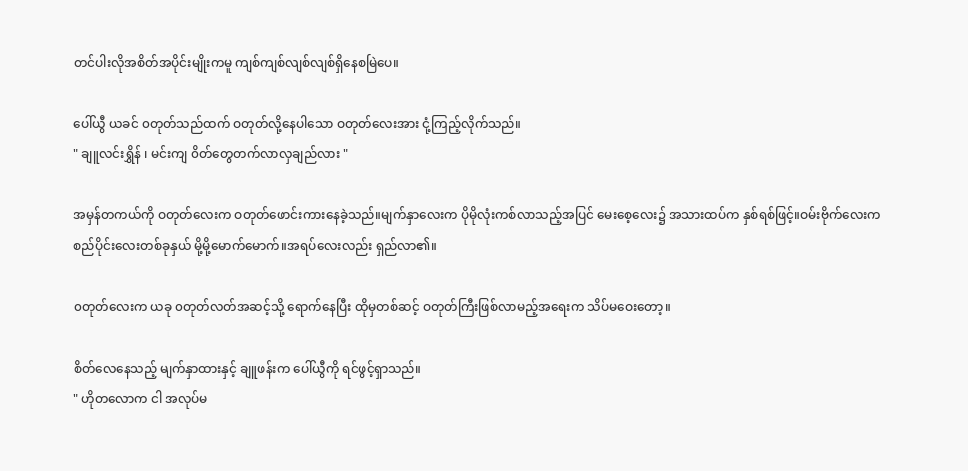တင်ပါးလိုအစိတ်အပိုင်းမျိုးကမူ ကျစ်ကျစ်လျစ်လျစ်ရှိနေစမြဲပေ။

ပေါ်ယွီ ယခင် ၀တုတ်သည်ထက် ဝတုတ်လို့နေပါသော ဝတုတ်လေးအား ငုံ့ကြည့်လိုက်သည်။
" ချူလင်းရွှိန် ၊ မင်းကျ ၀ိတ်တွေတက်လာလှချည်လား "

အမှန်တကယ်ကို ဝတုတ်လေးက ဝတုတ်ဖောင်းကားနေခဲ့သည်။မျက်နှာလေးက ပိုမိုလုံးကစ်လာသည့်အပြင် မေးစေ့လေး၌ အသားထပ်က နှစ်ရစ်ဖြင့်။ဝမ်းဗိုက်လေးက စည်ပိုင်းလေးတစ်ခုနှယ် မို့မို့မောက်မောက်။အရပ်လေးလည်း ရှည်လာ၏။

၀တုတ်လေးက ယခု ၀တုတ်လတ်အဆင့်သို့ ရောက်နေပြီး ထိုမှတစ်ဆင့် ဝတုတ်ကြီးဖြစ်လာမည့်အရေးက သိပ်မဝေးတော့။

စိတ်လေနေသည့် မျက်နှာထားနှင့် ချူဖန်းက ပေါ်ယွီကို ရင်ဖွင့်ရှာသည်။
" ဟိုတလောက ငါ အလုပ်မ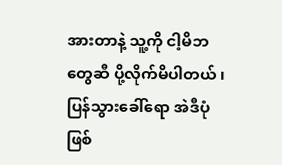အားတာနဲ့ သူ့ကို ငါ့မိဘတွေဆီ ပို့လိုက်မိပါတယ် ၊ ပြန်သွားခေါ်ရော အဲဒီပုံ ဖြစ်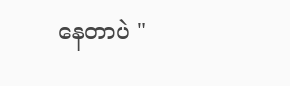နေတာပဲ "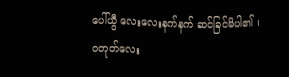ပေါ်ယွီ လေးလေးနက်နက် ဆင်ခြင်မိပါ၏ ၊ ဝတုတ်လေး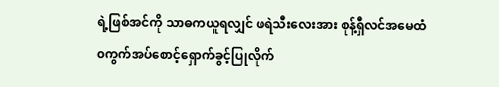ရဲ့ဖြစ်အင်ကို သာဓကယူရလျှင် ဖရဲသီးလေးအား စုန့်ရှီလင်အမေထံ ၀ကွက်အပ်စောင့်ရှောက်ခွင့်ပြုလိုက်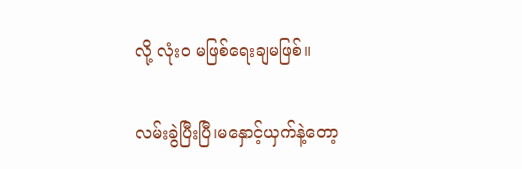လို့ လုံး၀ မဖြစ်ရေးချမဖြစ်။

လမ်းခွဲပြီးပြီ၊မနှောင့်ယှက်နဲ့တော့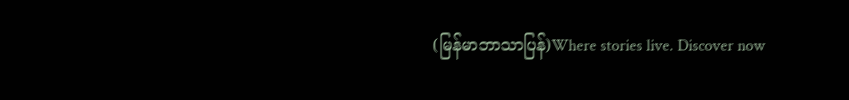(မြန်မာဘာသာပြန်)Where stories live. Discover now